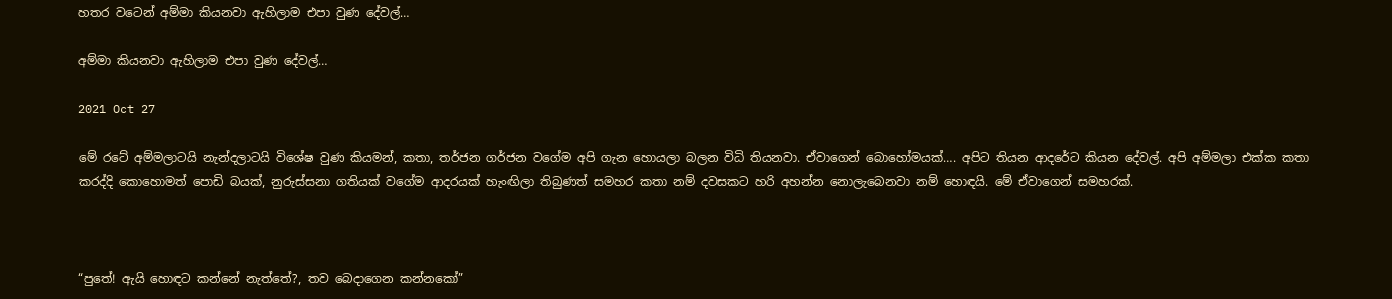හතර වටෙන් අම්මා කියනවා ඇහිලාම එපා වුණ දේවල්…

අම්මා කියනවා ඇහිලාම එපා වුණ දේවල්…

2021 Oct 27

මේ රටේ අම්මලාටයි නැන්දලාටයි විශේෂ වුණ කියමන්, කතා, තර්ජන ගර්ජන වගේම අපි ගැන හොයලා බලන විධි තියනවා. ඒවාගෙන් බොහෝමයක්…. අපිට තියන ආදරේට කියන දේවල්. අපි අම්මලා එක්ක කතා කරද්දි කොහොමත් පොඩි බයක්, නුරුස්සනා ගතියක් වගේම ආදරයක් හැංඟිලා තිබුණත් සමහර කතා නම් දවසකට හරි අහන්න නොලැබෙනවා නම් හොඳයි. මේ ඒවාගෙන් සමහරක්.



“පුතේ! ඇයි හොඳට කන්නේ නැත්තේ?, තව බෙදාගෙන කන්නකෝ”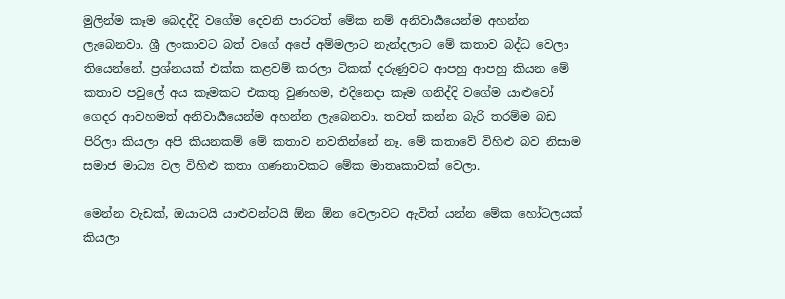මුලින්ම කෑම බෙදද්දි වගේම දෙවනි පාරටත් මේක නම් අනිවාර්‍යයෙන්ම අහන්න ලැබෙනවා. ශ්‍රී ලංකාවට බත් වගේ අපේ අම්මලාට නැන්දලාට මේ කතාව බද්ධ වෙලා තියෙන්නේ. ප්‍රශ්නයක් එක්ක කළවම් කරලා ටිකක් දරුණුවට ආපහු ආපහු කියන මේ කතාව පවුලේ අය කෑමකට එකතු වුණහම, එදිනෙදා කෑම ගනිද්දි වගේම යාළුවෝ ගෙදර ආවහමත් අනිවාර්‍යයෙන්ම අහන්න ලැබෙනවා. තවත් කන්න බැරි තරම්ම බඩ පිරිලා කියලා අපි කියනකම් මේ කතාව නවතින්නේ නෑ. මේ කතාවේ විහිළු බව නිසාම සමාජ මාධ්‍ය වල විහිළු කතා ගණනාවකට මේක මාතෘකාවක් වෙලා.

මෙන්න වැඩක්, ඔයාටයි යාළුවන්ටයි ඕන ඕන වෙලාවට ඇවිත් යන්න මේක හෝටලයක් කියලා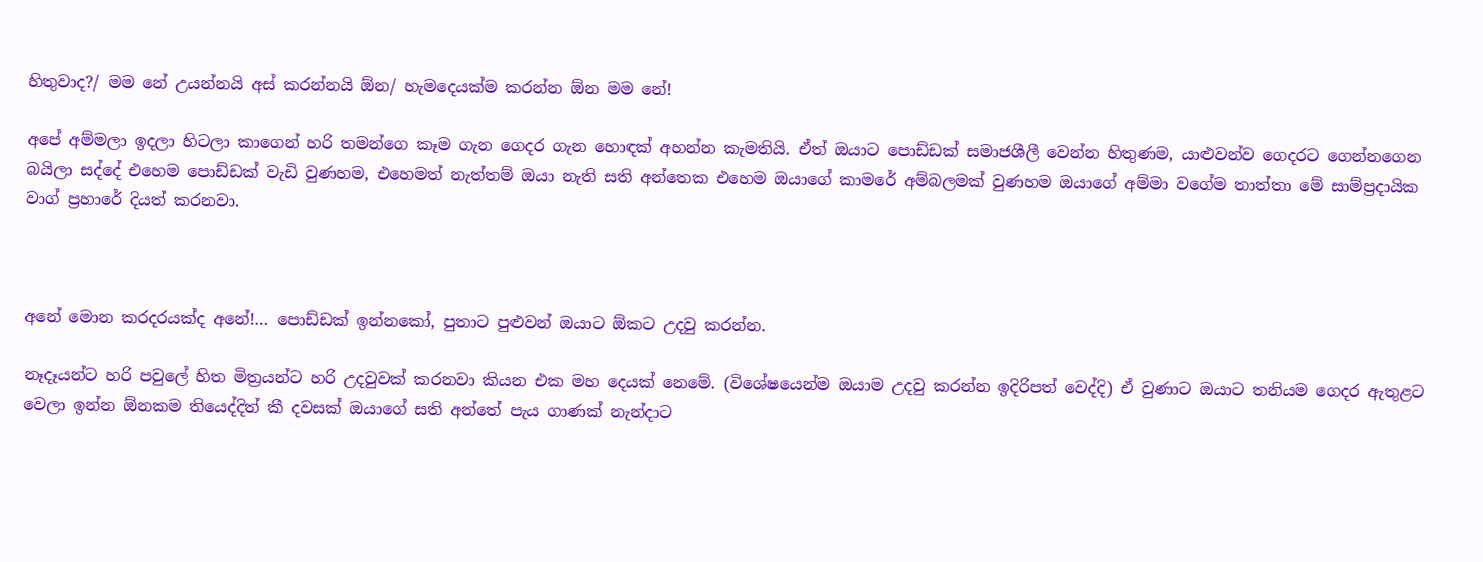හිතුවාද?/ මම නේ උයන්නයි අස් කරන්නයි ඕන/ හැමදෙයක්ම කරන්න ඕන මම නේ!

අපේ අම්මලා ඉදලා හිටලා කාගෙන් හරි තමන්ගෙ කෑම ගැන ගෙදර ගැන හොඳක් අහන්න කැමතියි. ඒත් ඔයාට පොඩ්ඩක් සමාජශීලී වෙන්න හිතුණම, යාළුවන්ව ගෙදරට ගෙන්නගෙන බයිලා සද්දේ එහෙම පොඩ්ඩක් වැඩි වුණහම, එහෙමත් නැත්තම් ඔයා නැති සති අන්තෙක එහෙම ඔයාගේ කාමරේ අම්බලමක් වුණහම ඔයාගේ අම්මා වගේම තාත්තා මේ සාම්ප්‍රදායික වාග් ප්‍රහාරේ දියත් කරනවා.



අනේ මොන කරදරයක්ද අනේ!… පොඩ්ඩක් ඉන්නකෝ, පුතාට පුළුවන් ඔයාට ඕකට උදවු කරන්න.

නෑදෑයන්ට හරි පවුලේ හිත මිත්‍රයන්ට හරි උදවුවක් කරනවා කියන එක මහ දෙයක් නෙමේ. (විශේෂයෙන්ම ඔයාම උදවු කරන්න ඉදිරිපත් වෙද්දි) ඒ වුණාට ඔයාට තනියම ගෙදර ඇතුළට වෙලා ඉන්න ඕනකම තියෙද්දිත් කී දවසක් ඔයාගේ සති අන්තේ පැය ගාණක් නැන්දාට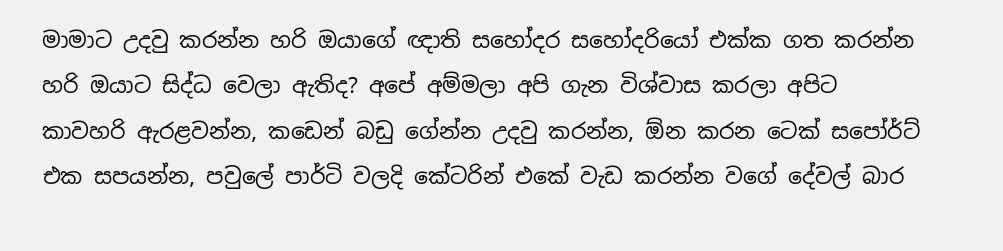මාමාට උදවු කරන්න හරි ඔයාගේ ඥාති සහෝදර සහෝදරියෝ එක්ක ගත කරන්න හරි ඔයාට සිද්ධ වෙලා ඇතිද? අපේ අම්මලා අපි ගැන විශ්වාස කරලා අපිට කාවහරි ඇරළවන්න, කඩෙන් බඩු ගේන්න උදවු කරන්න, ඕන කරන ටෙක් සපෝර්ට් එක සපයන්න, පවුලේ පාර්ටි වලදි කේටරින් එකේ වැඩ කරන්න වගේ දේවල් බාර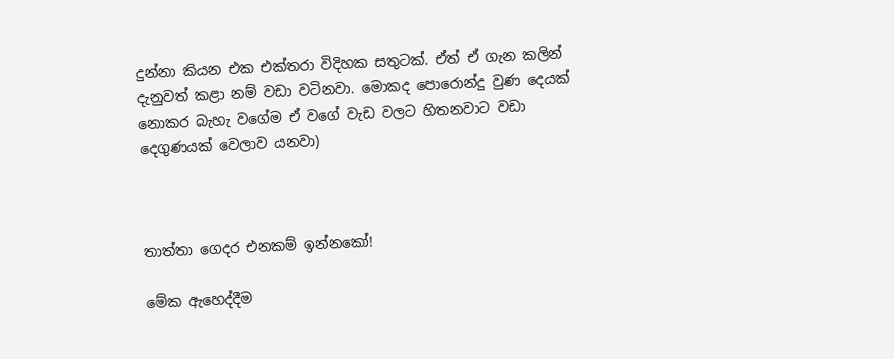දුන්නා කියන එක එක්තරා විදිහක සතුටක්. ඒත් ඒ ගැන කලින් දැනුවත් කළා නම් වඩා වටිනවා. මොකද පොරොන්දු වුණ දෙයක් නොකර බැහැ වගේම ඒ වගේ වැඩ වලට හිතනවාට වඩා දෙගුණයක් වෙලාව යනවා)



තාත්තා ගෙදර එනකම් ඉන්නකෝ!

මේක ඇහෙද්දීම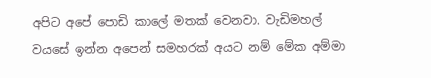අපිට අපේ පොඩි කාලේ මතක් වෙනවා. වැඩිමහල් වයසේ ඉන්න අපෙන් සමහරක් අයට නම් මේක අම්මා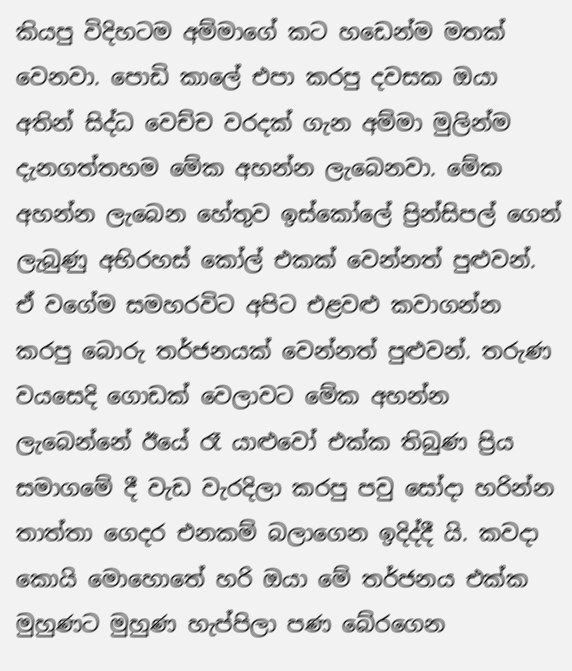කියපු විදිහටම අම්මාගේ කට හඩෙන්ම මතක් වෙනවා. පොඩි කාලේ එපා කරපු දවසක ඔයා අතින් සිද්ධ වෙච්ච වරදක් ගැන අම්මා මුලින්ම දැනගත්තහම මේක අහන්න ලැබෙනවා. මේක අහන්න ලැබෙන හේතුව ඉස්කෝලේ ප්‍රින්සිපල් ගෙන් ලැබුණු අභිරහස් කෝල් එකක් වෙන්නත් පුළුවන්. ඒ වගේම සමහරවිට අපිට එළවළු කවාගන්න කරපු බොරු තර්ජනයක් වෙන්නත් පුළුවන්. තරුණ වයසෙදි ගොඩක් වෙලාවට මේක අහන්න ලැබෙන්නේ ඊයේ රෑ යාළුවෝ එක්ක තිබුණ ප්‍රිය සමාගමේ දී වැඩ වැරදිලා කරපු පවු සෝදා හරින්න තාත්තා ගෙදර එනකම් බලාගෙන ඉදිද්දී යි. කවදා කොයි මොහොතේ හරි ඔයා මේ තර්ජනය එක්ක මුහුණට මුහුණ හැප්පිලා පණ බේරගෙන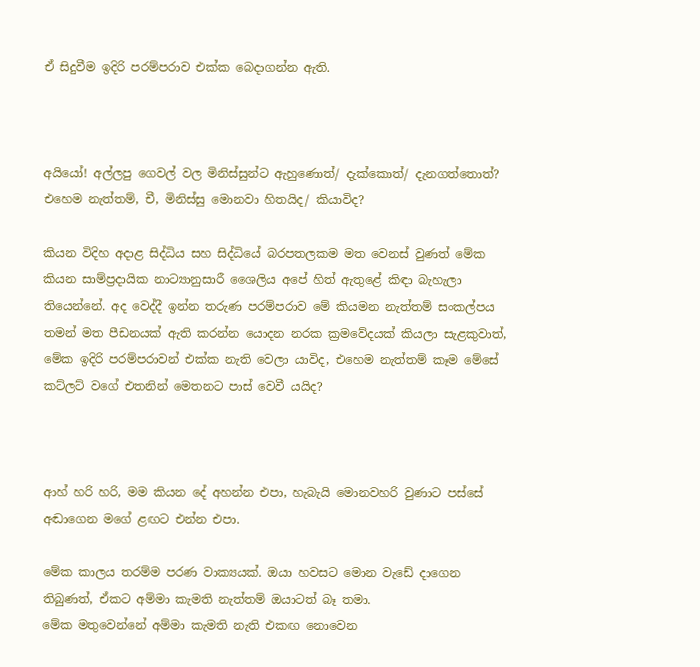ඒ සිදුවීම ඉදිරි පරම්පරාව එක්ක බෙදාගන්න ඇති.



අයියෝ! අල්ලපු ගෙවල් වල මිනිස්සුන්ට ඇහුණොත්/ දැක්කොත්/ දැනගත්තොත්? එහෙම නැත්තම්, චී, මිනිස්සු මොනවා හිතයිද/ කියාවිද?

කියන විදිහ අදාළ සිද්ධිය සහ සිද්ධියේ බරපතලකම මත වෙනස් වුණත් මේක කියන සාම්ප්‍රදායික නාට්‍යානුසාරී ශෛලිය අපේ හිත් ඇතුළේ කිඳා බැහැලා තියෙන්නේ. අද වෙද්දී ඉන්න තරුණ පරම්පරාව මේ කියමන නැත්තම් සංකල්පය තමන් මත පීඩනයක් ඇති කරන්න යොදන නරක ක්‍රමවේදයක් කියලා සැළකුවාත්, මේක ඉදිරි පරම්පරාවන් එක්ක නැති වෙලා යාවිද, එහෙම නැත්තම් කෑම මේසේ කට්ලට් වගේ එතනින් මෙතනට පාස් වෙවී යයිද?



ආහ් හරි හරි, මම කියන දේ අහන්න එපා, හැබැයි මොනවහරි වුණාට පස්සේ අඬාගෙන මගේ ළඟට එන්න එපා.

මේක කාලය තරම්ම පරණ වාක්‍යයක්. ඔයා හවසට මොන වැඩේ දාගෙන තිබුණත්, ඒකට අම්මා කැමති නැත්තම් ඔයාටත් බෑ තමා.
මේක මතුවෙන්නේ අම්මා කැමති නැති එකඟ නොවෙන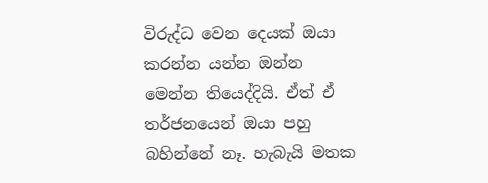විරුද්ධ වෙන දෙයක් ඔයා කරන්න යන්න ඔන්න මෙන්න තියෙද්දියි. ඒත් ඒ තර්ජනයෙන් ඔයා පහු බහින්නේ නෑ. හැබැයි මතක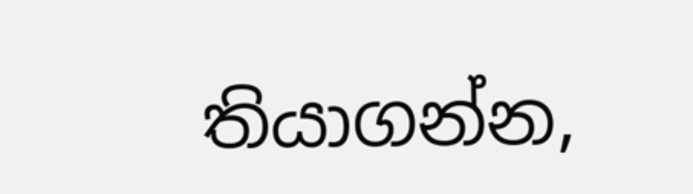තියාගන්න,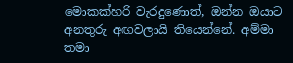මොකක්හරි වැරදුණොත්, ඔන්න ඔයාට අනතුරු අඟවලායි තියෙන්නේ. අම්මා තමා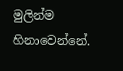මුලින්ම හිනාවෙන්නේ.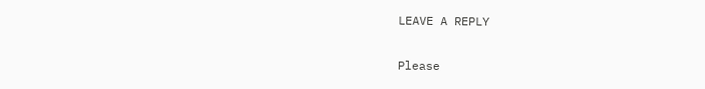LEAVE A REPLY

Please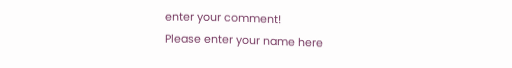enter your comment!
Please enter your name here